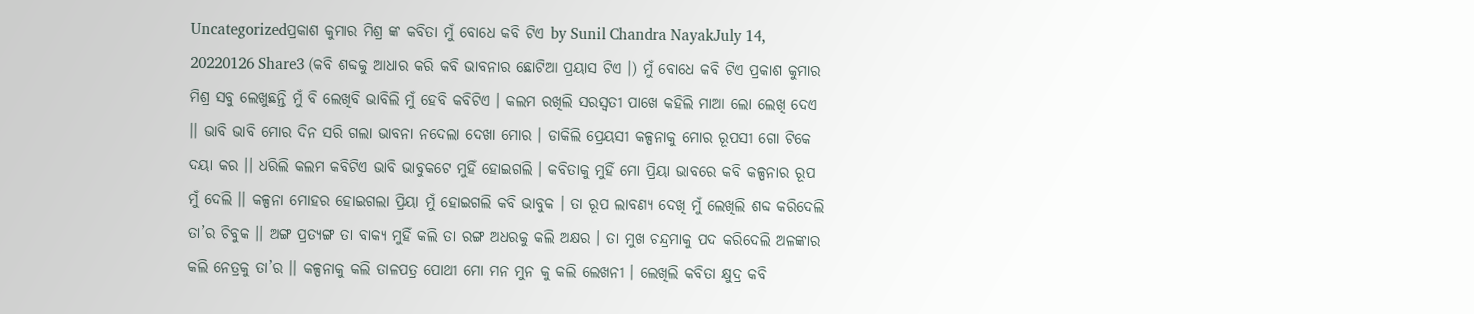Uncategorizedପ୍ରକାଶ କୁମାର ମିଶ୍ର ଙ୍କ କବିତା ମୁଁ ବୋଧେ କବି ଟିଏ by Sunil Chandra NayakJuly 14, 20220126 Share3 (କବି ଶବ୍ଦକୁ ଆଧାର କରି କବି ଭାବନାର ଛୋଟିଆ ପ୍ରୟାସ ଟିଏ ।) ମୁଁ ବୋଧେ କବି ଟିଏ ପ୍ରକାଶ କୁମାର ମିଶ୍ର ସବୁ ଲେଖୁଛନ୍ତି ମୁଁ ବି ଲେଖିବି ଭାବିଲି ମୁଁ ହେବି କବିଟିଏ । କଲମ ରଖିଲି ସରସ୍ଵତୀ ପାଖେ କହିଲି ମାଆ ଲୋ ଲେଖି ଦେଏ ।। ଭାବି ଭାବି ମୋର ଦିନ ସରି ଗଲା ଭାବନା ନଦେଲା ଦେଖା ମୋର । ଡାକିଲି ପ୍ରେୟସୀ କଳ୍ପନାକୁ ମୋର ରୂପସୀ ଗୋ ଟିକେ ଦୟା କର ।। ଧରିଲି କଲମ କବିଟିଏ ଭାବି ଭାବୁକଟେ ମୁହିଁ ହୋଇଗଲି । କବିତାକୁ ମୁହିଁ ମୋ ପ୍ରିୟା ଭାବରେ କବି କଳ୍ପନାର ରୂପ ମୁଁ ଦେଲି ।। କଳ୍ପନା ମୋହର ହୋଇଗଲା ପ୍ରିୟା ମୁଁ ହୋଇଗଲି କବି ଭାବୁକ । ତା ରୂପ ଲାବଣ୍ୟ ଦେଖି ମୁଁ ଲେଖିଲି ଶବ୍ଦ କରିଦେଲି ତା’ର ଚିବୁକ ।। ଅଙ୍ଗ ପ୍ରତ୍ୟଙ୍ଗ ତା ବାକ୍ୟ ମୁହିଁ କଲି ତା ରଙ୍ଗ ଅଧରକୁ କଲି ଅକ୍ଷର । ତା ମୁଖ ଚନ୍ଦ୍ରମାକୁ ପଦ କରିଦେଲି ଅଳଙ୍କାର କଲି ନେତ୍ରକୁ ତା’ର ।। କଳ୍ପନାକୁ କଲି ତାଳପତ୍ର ପୋଥୀ ମୋ ମନ ମୁନ କୁ କଲି ଲେଖନୀ । ଲେଖିଲି କବିତା କ୍ଷୁଦ୍ର କବି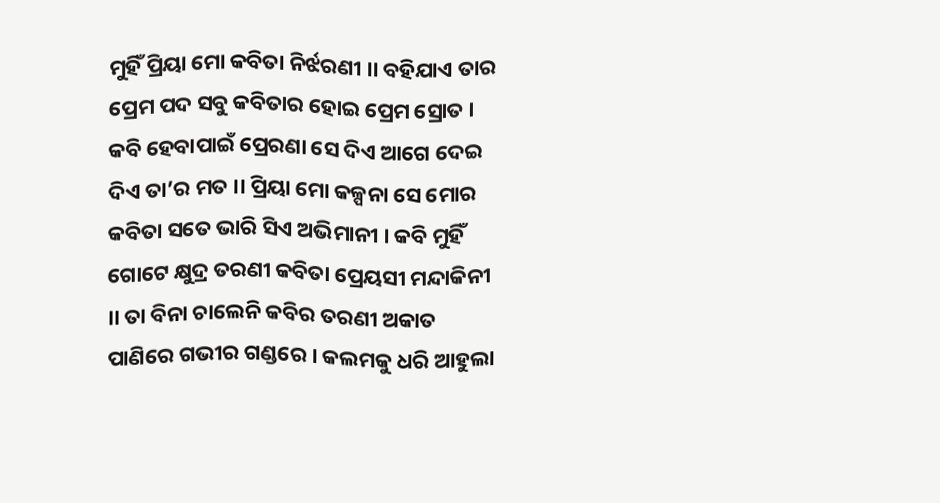ମୁହିଁ ପ୍ରିୟା ମୋ କବିତା ନିର୍ଝରଣୀ ।। ବହିଯାଏ ତାର ପ୍ରେମ ପଦ ସବୁ କବିତାର ହୋଇ ପ୍ରେମ ସ୍ରୋତ । କବି ହେବାପାଇଁ ପ୍ରେରଣା ସେ ଦିଏ ଆଗେ ଦେଇ ଦିଏ ତା’ର ମତ ।। ପ୍ରିୟା ମୋ କଳ୍ପନା ସେ ମୋର କବିତା ସତେ ଭାରି ସିଏ ଅଭିମାନୀ । କବି ମୁହିଁ ଗୋଟେ କ୍ଷୁଦ୍ର ତରଣୀ କବିତା ପ୍ରେୟସୀ ମନ୍ଦାକିନୀ ।। ତା ବିନା ଚାଲେନି କବିର ତରଣୀ ଅକାତ ପାଣିରେ ଗଭୀର ଗଣ୍ଡରେ । କଲମକୁ ଧରି ଆହୁଲା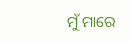ମୁଁ ମାରେ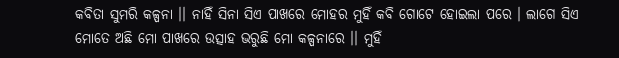କବିତା ସୁମରି କଳ୍ପନା ।। ନାହିଁ ସିନା ସିଏ ପାଖରେ ମୋହର ମୁହିଁ କବି ଗୋଟେ ହୋଇଲା ପରେ । ଲାଗେ ସିଏ ମୋତେ ଅଛି ମୋ ପାଖରେ ଉତ୍ସାହ ଭରୁଛି ମୋ କଳ୍ପନାରେ ।। ମୁହିଁ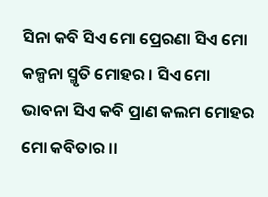ସିନା କବି ସିଏ ମୋ ପ୍ରେରଣା ସିଏ ମୋ କଳ୍ପନା ସ୍ମୃତି ମୋହର । ସିଏ ମୋ ଭାବନା ସିଏ କବି ପ୍ରାଣ କଲମ ମୋହର ମୋ କବିତାର ।।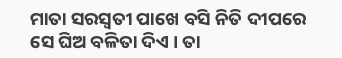ମାତା ସରସ୍ୱତୀ ପାଖେ ବସି ନିତି ଦୀପରେ ସେ ଘିଅ ବଳିତା ଦିଏ । ତା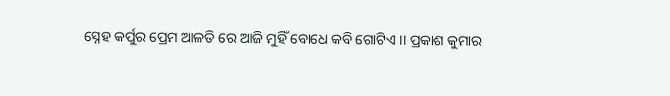ସ୍ନେହ କର୍ପୁର ପ୍ରେମ ଆଳତି ରେ ଆଜି ମୁହିଁ ବୋଧେ କବି ଗୋଟିଏ ।। ପ୍ରକାଶ କୁମାର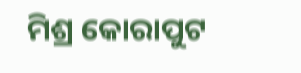ମିଶ୍ର କୋରାପୁଟ